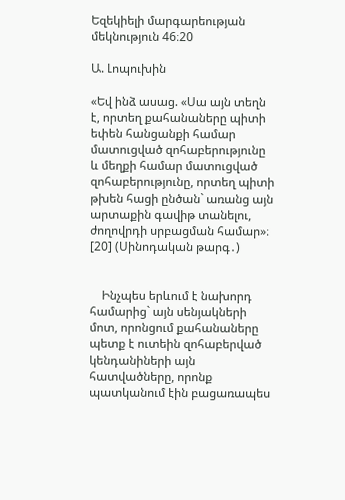Եզեկիելի մարգարեության մեկնություն 46։20

Ա. Լոպուխին

«Եվ ինձ ասաց. «Սա այն տեղն է, որտեղ քահանաները պիտի եփեն հանցանքի համար մատուցված զոհաբերությունը և մեղքի համար մատուցված զոհաբերությունը, որտեղ պիտի թխեն հացի ընծան` առանց այն արտաքին գավիթ տանելու, ժողովրդի սրբացման համար»։ [20] (Սինոդական թարգ․)


    Ինչպես երևում է նախորդ համարից` այն սենյակների մոտ, որոնցում քահանաները պետք է ուտեին զոհաբերված կենդանիների այն հատվածները, որոնք պատկանում էին բացառապես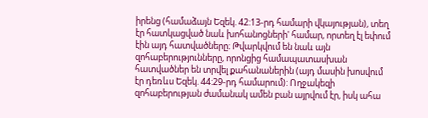իրենց (համաձայն Եզեկ. 42:13-րդ համարի վկայության), տեղ էր հատկացված նաև խոհանոցների' համար, որտեղ էլ եփում էին այդ հատվածները։ Թվարկվում են նաև այն զոհաբերությունները, որոնցից համապատասխան հատվածներ են տրվել քահանաներին (այդ մասին խոսվում էր դեռևս Եզեկ. 44:29-րդ համարում): Ողջակեզի զոհաբերության ժամանակ ամեն բան այրվում էր, իսկ ահա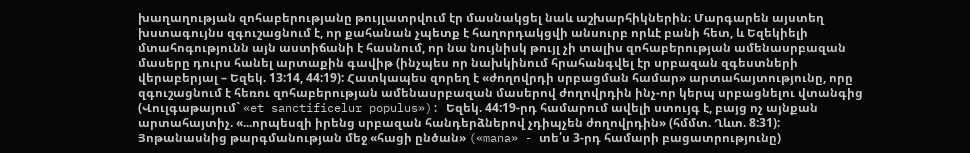խաղաղության զոհաբերությանը թույլատրվում էր մասնակցել նաև աշխարհիկներին։ Մարգարեն այստեղ խստագույնս զգուշացնում է, որ քահանան չպետք է հաղորդակցվի անսուրբ որևէ բանի հետ, և Եզեկիելի մտահոգությունն այն աստիճանի է հասնում, որ նա նույնիսկ թույլ չի տալիս զոհաբերության ամենասրբազան մասերը դուրս հանել արտաքին գավիթ (ինչպես որ նախկինում հրահանգվել էր սրբազան զգեստների վերաբերյալ – Եզեկ. 13:14, 44:19): Հատկապես զորեղ է «ժողովրդի սրբացման համար» արտահայտությունը, որը զգուշացնում է հեռու զոհաբերության ամենասրբազան մասերով ժողովրդին ինչ-որ կերպ սրբացնելու վտանգից (Վուլգաթայում` «et sanctificelur populus»): Եզեկ. 44:19-րդ համարում ավելի ստույգ է, բայց ոչ այնքան արտահայտիչ. «...որպեսզի իրենց սրբազան հանդերձներով չդիպչեն ժողովրդին» (հմմտ. Ղևտ. 8:31): Յոթանասնից թարգմանության մեջ «հացի ընծան» («mana» - տե՛ս 3-րդ համարի բացատրությունը)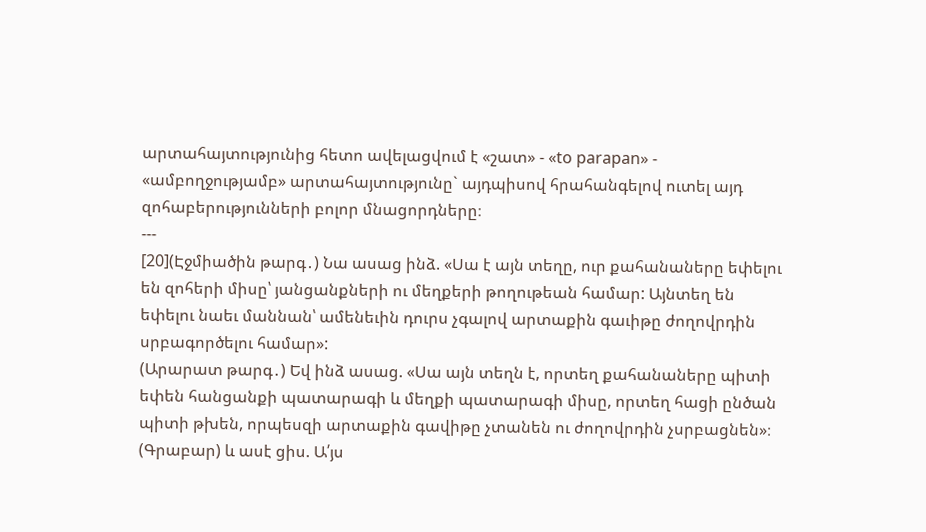արտահայտությունից հետո ավելացվում է «շատ» - «to parapan» - «ամբողջությամբ» արտահայտությունը` այդպիսով հրահանգելով ուտել այդ զոհաբերությունների բոլոր մնացորդները։
---
[20](Էջմիածին թարգ․) Նա ասաց ինձ. «Սա է այն տեղը, ուր քահանաները եփելու են զոհերի միսը՝ յանցանքների ու մեղքերի թողութեան համար: Այնտեղ են եփելու նաեւ մաննան՝ ամենեւին դուրս չգալով արտաքին գաւիթը ժողովրդին սրբագործելու համար»:
(Արարատ թարգ․) Եվ ինձ ասաց. «Սա այն տեղն է, որտեղ քահանաները պիտի եփեն հանցանքի պատարագի և մեղքի պատարագի միսը, որտեղ հացի ընծան պիտի թխեն, որպեսզի արտաքին գավիթը չտանեն ու ժողովրդին չսրբացնեն»։
(Գրաբար) և ասէ ցիս. Ա՛յս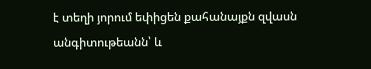է տեղի յորում եփիցեն քահանայքն զվասն անգիտութեանն՝ և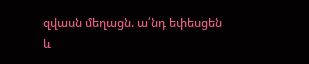զվասն մեղացն. ա՛նդ եփեսցեն և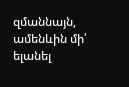զմաննայն, ամենևին մի՛ ելանել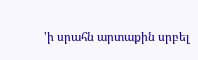'ի սրահն արտաքին սրբել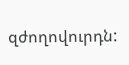զժողովուրդն: